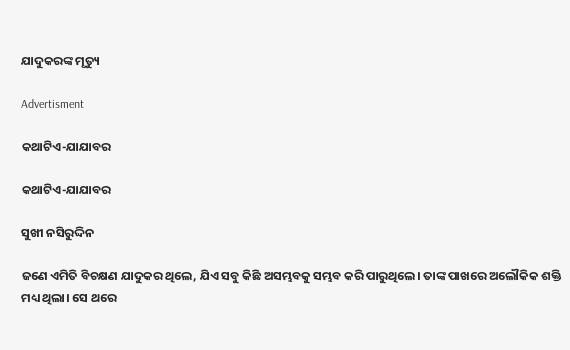ଯାଦୁକରଙ୍କ ମୃତ୍ୟୁ

Advertisment

କଥାଟିଏ-ଯାଯାବର

କଥାଟିଏ-ଯାଯାବର

ସୁଖୀ ନସିରୁଦ୍ଦିନ

ଜଣେ ଏମିତି ବିଚକ୍ଷଣ ଯାଦୁକର ଥିଲେ, ଯିଏ ସବୁ କିଛି ଅସମ୍ଭବକୁ ସମ୍ଭବ କରି ପାରୁଥିଲେ। ତାଙ୍କ ପାଖରେ ଅଲୌକିକ ଶକ୍ତି ମଧ୍ୟ ଥିଲା। ସେ ଥରେ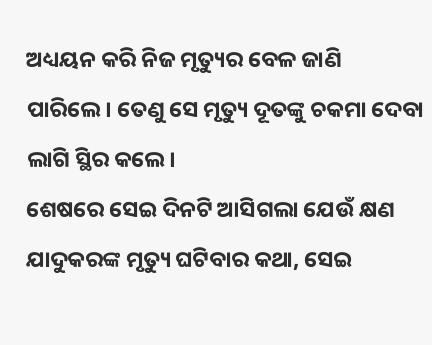ଅଧ୍ୟୟନ କରି ନିଜ ମୃତ୍ୟୁର ବେଳ ଜାଣି ପାରିଲେ। ତେଣୁ ସେ ମୃତ୍ୟୁ ଦୂତଙ୍କୁ ଚକମା ଦେବା ଲାଗି ସ୍ଥିର କଲେ।
ଶେଷରେ ସେଇ ଦିନଟି ଆସିଗଲା ଯେଉଁ କ୍ଷଣ ଯାଦୁକରଙ୍କ ମୃତ୍ୟୁ ଘଟିବାର କଥା, ସେଇ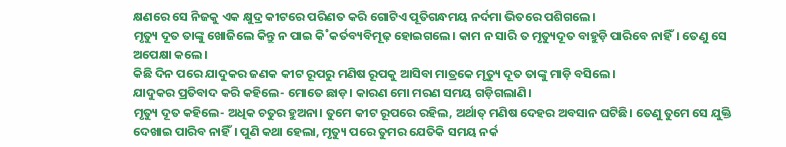କ୍ଷଣରେ ସେ ନିଜକୁ ଏକ କ୍ଷୁଦ୍ର କୀଟରେ ପରିଣତ କରି ଗୋଟିଏ ପୂତିଗନ୍ଧମୟ ନର୍ଦମା ଭିତରେ ପଶିଗଲେ।
ମୃତ୍ୟୁ ଦୂତ ତାଙ୍କୁ ଖୋଜିଲେ କିନ୍ତୁ ନ ପାଇ କି˚କର୍ତବ୍ୟବିମୂଢ଼ ହୋଇଗଲେ। କାମ ନ ସାରି ତ ମୃତ୍ୟୁଦୂତ ବାହୁଡ଼ି ପାରିବେ ନାହିଁ। ତେଣୁ ସେ ଅପେକ୍ଷା କଲେ।
କିଛି ଦିନ ପରେ ଯାଦୁକର ଜଣକ କୀଟ ରୂପରୁ ମଣିଷ ରୂପକୁ ଆସିବା ମାତ୍ରକେ ମୃତ୍ୟୁ ଦୂତ ତାଙ୍କୁ ମାଡ଼ି ବସିଲେ।
ଯାଦୁକର ପ୍ରତିବାଦ କରି କହିଲେ- ମୋତେ ଛାଡ଼। କାରଣ ମୋ ମରଣ ସମୟ ଗଡ଼ିଗଲାଣି।
ମୃତ୍ୟୁ ଦୂତ କହିଲେ- ଅଧିକ ଚତୁର ହୁଅନା। ତୁମେ କୀଟ ରୂପରେ ରହିଲ, ଅର୍ଥାତ୍‌ ମଣିଷ ଦେହର ଅବସାନ ଘଟିଛି। ତେଣୁ ତୁମେ ସେ ଯୁକ୍ତି ଦେଖାଇ ପାରିବ ନାହିଁ। ପୁଣି କଥା ହେଲା, ମୃତ୍ୟୁ ପରେ ତୁମର ଯେତିକି ସମୟ ନର୍କ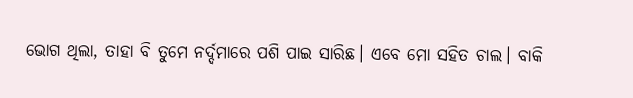ଭୋଗ ଥିଲା, ତାହା ବି ତୁମେ ନର୍ଦ୍ଦମାରେ ପଶି ପାଇ ସାରିଛ। ଏବେ ମୋ ସହିତ ଚାଲ। ବାକି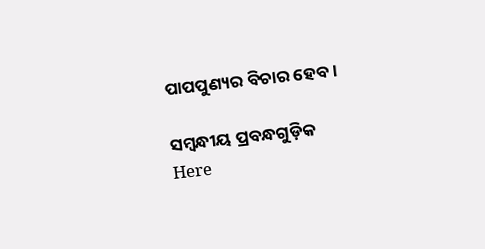ପାପପୁଣ୍ୟର ବିଚାର ହେବ।

ସମ୍ବନ୍ଧୀୟ ପ୍ରବନ୍ଧଗୁଡ଼ିକ
Here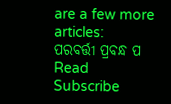are a few more articles:
ପରବର୍ତ୍ତୀ ପ୍ରବନ୍ଧ ପ Read
Subscribe